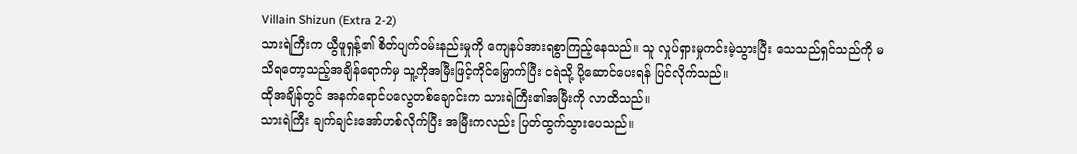Villain Shizun (Extra 2-2)
သားရဲကြီးက ယွီဖူရှန့်၏ စိတ်ပျက်ဝမ်းနည်းမှုကို ကျေနပ်အားရစွာကြည့်နေသည်။ သူ လှုပ်ရှားမှုကင်းမဲ့သွားပြီး သေသည်ရှင်သည်ကို မသိရတော့သည့်အချိန်ရောက်မှ သူ့ကိုအမြီးဖြင့်ကိုင်မြှောက်ပြီး ငရဲသို့ ပို့ဆောင်ပေးရန် ပြင်လိုက်သည်။
ထိုအချိန်တွင် အနက်ရောင်ပလွေတစ်ချောင်းက သားရဲကြီး၏အမြီးကို လာထိသည်။
သားရဲကြီး ချက်ချင်းအော်ဟစ်လိုက်ပြီး အမြီးကလည်း ပြတ်ထွက်သွားပေသည်။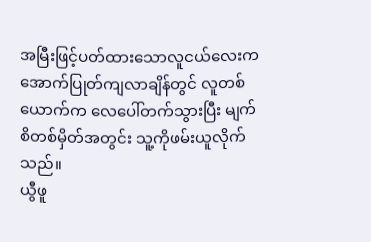အမြီးဖြင့်ပတ်ထားသောလူငယ်လေးက အောက်ပြုတ်ကျလာချိန်တွင် လူတစ်ယောက်က လေပေါ်တက်သွားပြီး မျက်စိတစ်မှိတ်အတွင်း သူ့ကိုဖမ်းယူလိုက်သည်။
ယွီဖူ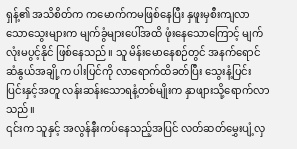ရှန့်၏ အသိစိတ်က ကမောက်ကမဖြစ်နေပြီး နှဖူးမှစီးကျလာသောသွေးများက မျက်ခွံများပေါ်အထိ ဖုံးနေသောကြောင့် မျက်လုံးမပွင့်နိုင် ဖြစ်နေသည်။ သူ မိန်းမောနေစဉ်တွင် အနက်ရောင်ဆံနွယ်အချို့က ပါးပြင်ကို လာရောက်ထိခတ်ပြီး သွေးနံ့ပြင်းပြင်းနှင့်အတူ လန်းဆန်းသောရနံ့တစ်မျိုးက နှာဖျားသို့ရောက်လာသည်။
၎င်းက သူနှင့် အလွန်နီးကပ်နေသည့်အပြင် လတ်ဆတ်မွှေးပျံ့လှ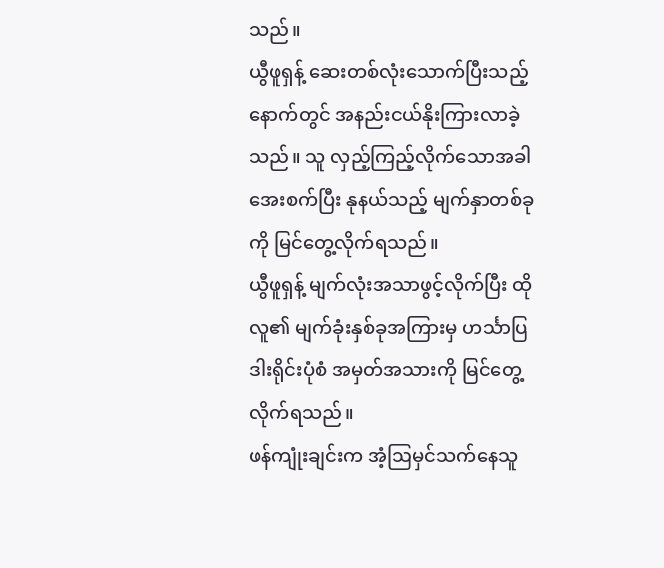သည်။
ယွီဖူရှန့် ဆေးတစ်လုံးသောက်ပြီးသည့်နောက်တွင် အနည်းငယ်နိုးကြားလာခဲ့သည်။ သူ လှည့်ကြည့်လိုက်သောအခါ အေးစက်ပြီး နုနယ်သည့် မျက်နှာတစ်ခုကို မြင်တွေ့လိုက်ရသည်။
ယွီဖူရှန့် မျက်လုံးအသာဖွင့်လိုက်ပြီး ထိုလူ၏ မျက်ခုံးနှစ်ခုအကြားမှ ဟင်္သာပြဒါးရိုင်းပုံစံ အမှတ်အသားကို မြင်တွေ့လိုက်ရသည်။
ဖန်ကျုံးချင်းက အံ့ဩမှင်သက်နေသူ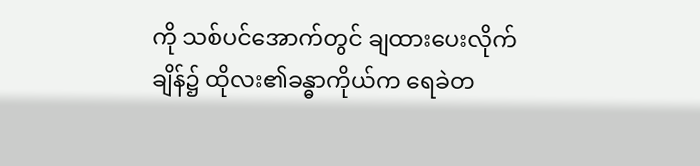ကို သစ်ပင်အောက်တွင် ချထားပေးလိုက်ချိန်၌ ထိုလး၏ခန္ဓာကိုယ်က ရေခဲတ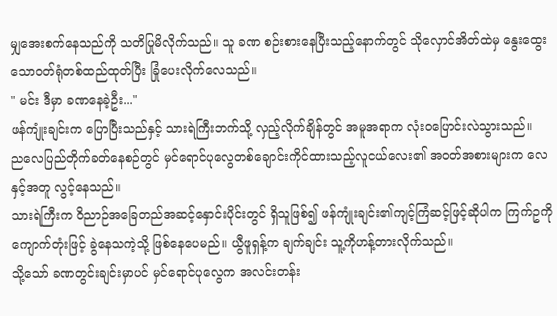မျှအေးစက်နေသည်ကို သတိပြုမိလိုက်သည်။ သူ ခဏ စဉ်းစားနေပြီးသည့်နောက်တွင် သိုလှောင်အိတ်ထဲမှ နွေးထွေးသောဝတ်ရုံတစ်ထည်ထုတ်ပြီး ခြုံပေးလိုက်လေသည်။
" မင်း ဒီမှာ ခဏနေခဲ့ဦး..."
ဖန်ကျုံးချင်းက ပြောပြီးသည်နှင့် သားရဲကြီးဘက်သို့ လှည့်လိုက်ချိန်တွင် အမူအရာက လုံးဝပြောင်းလဲသွားသည်။
ညလေပြည်တိုက်ခတ်နေစဉ်တွင် မှင်ရောင်ပုလွေတစ်ချောင်းကိုင်ထားသည့်လူငယ်လေး၏ အဝတ်အစားများက လေနှင့်အတူ လွင့်နေသည်။
သားရဲကြီးက ဝိညာဉ်အခြေတည်အဆင့်နှောင်းပိုင်းတွင် ရှိသူဖြစ်၍ ဖန်ကျုံးချင်း၏ကျင့်ကြံဆင့်ဖြင့်ဆိုပါက ကြက်ဥကို ကျောက်တုံးဖြင့် ခွဲနေသကဲ့သို့ ဖြစ်နေပေမည်။ ယွီဖူရှန့်က ချက်ချင်း သူ့ကိုဟန့်တားလိုက်သည်။
သို့သော် ခဏတွင်းချင်းမှာပင် မှင်ရောင်ပုလွေက အလင်းတန်း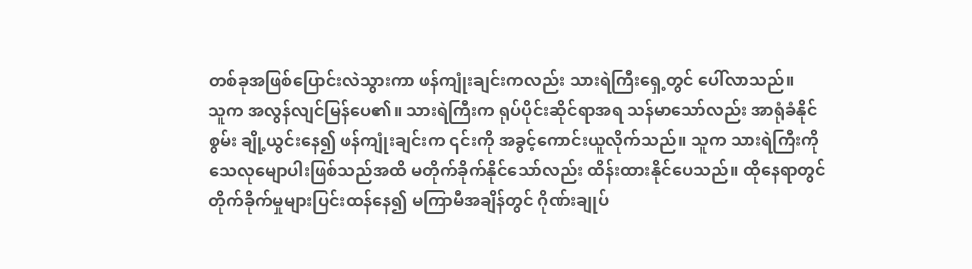တစ်ခုအဖြစ်ပြောင်းလဲသွားကာ ဖန်ကျုံးချင်းကလည်း သားရဲကြီးရှေ့တွင် ပေါ်လာသည်။
သူက အလွန်လျင်မြန်ပေ၏။ သားရဲကြီးက ရုပ်ပိုင်းဆိုင်ရာအရ သန်မာသော်လည်း အာရုံခံနိုင်စွမ်း ချို့ယွင်းနေ၍ ဖန်ကျုံးချင်းက ၎င်းကို အခွင့်ကောင်းယူလိုက်သည်။ သူက သားရဲကြီးကို သေလုမျောပါးဖြစ်သည်အထိ မတိုက်ခိုက်နိုင်သော်လည်း ထိန်းထားနိုင်ပေသည်။ ထိုနေရာတွင် တိုက်ခိုက်မှုများပြင်းထန်နေ၍ မကြာမီအချိန်တွင် ဂိုဏ်းချုပ်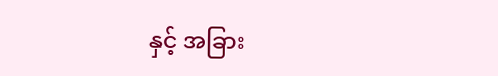နှင့် အခြား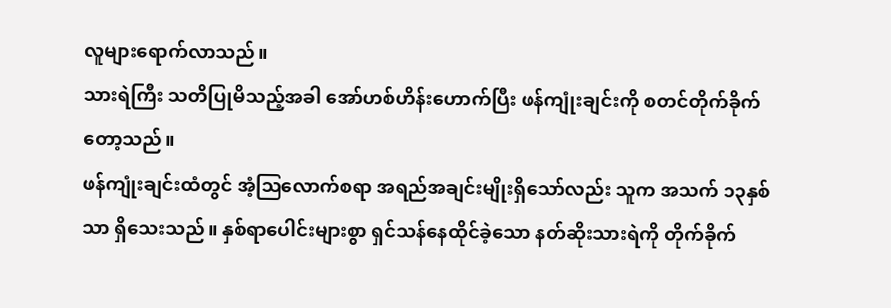လူများရောက်လာသည်။
သားရဲကြီး သတိပြုမိသည့်အခါ အော်ဟစ်ဟိန်းဟောက်ပြီး ဖန်ကျုံးချင်းကို စတင်တိုက်ခိုက်တော့သည်။
ဖန်ကျုံးချင်းထံတွင် အံ့ဩလောက်စရာ အရည်အချင်းမျိုးရှိသော်လည်း သူက အသက် ၁၃နှစ်သာ ရှိသေးသည်။ နှစ်ရာပေါင်းများစွာ ရှင်သန်နေထိုင်ခဲ့သော နတ်ဆိုးသားရဲကို တိုက်ခိုက်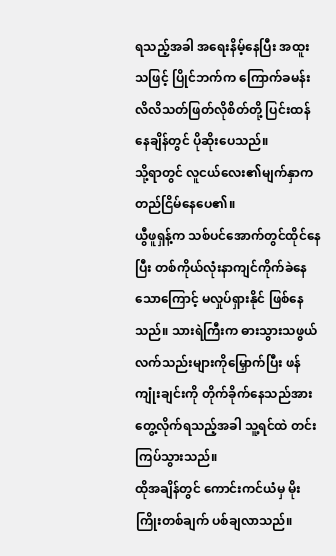ရသည့်အခါ အရေးနိမ့်နေပြီး အထူးသဖြင့် ပြိုင်ဘက်က ကြောက်ခမန်းလိလိသတ်ဖြတ်လိုစိတ်တို့ ပြင်းထန်နေချိန်တွင် ပိုဆိုးပေသည်။
သို့ရာတွင် လူငယ်လေး၏မျက်နှာက တည်ငြိမ်နေပေ၏။
ယွီဖူရှန့်က သစ်ပင်အောက်တွင်ထိုင်နေပြီး တစ်ကိုယ်လုံးနာကျင်ကိုက်ခဲနေသောကြောင့် မလှုပ်ရှားနိုင် ဖြစ်နေသည်။ သားရဲကြီးက ဓားသွားသဖွယ် လက်သည်းများကိုမြှောက်ပြီး ဖန်ကျုံးချင်းကို တိုက်ခိုက်နေသည်အား တွေ့လိုက်ရသည့်အခါ သူ့ရင်ထဲ တင်းကြပ်သွားသည်။
ထိုအချိန်တွင် ကောင်းကင်ယံမှ မိုးကြိုးတစ်ချက် ပစ်ချလာသည်။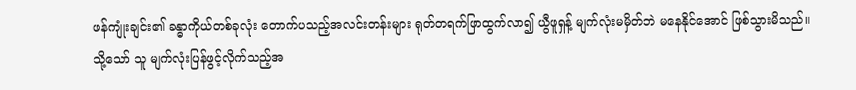ဖန်ကျုံးချင်း၏ ခန္ဓာကိုယ်တစ်ခုလုံး တောက်ပသည့်အလင်းတန်းများ ရုတ်တရက်ဖြာထွက်လာ၍ ယွီဖူရှန့် မျက်လုံးမမှိတ်ဘဲ မနေနိုင်အောင် ဖြစ်သွားမိသည်။
သို့သော် သူ မျက်လုံးပြန်ဖွင့်လိုက်သည့်အ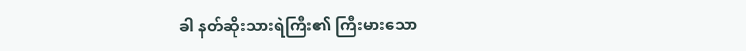ခါ နတ်ဆိုးသားရဲကြီး၏ ကြီးမားသော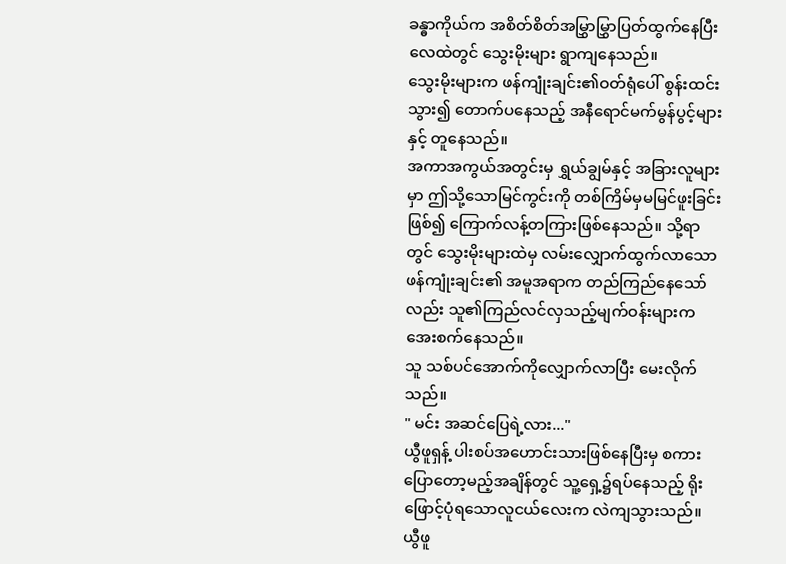ခန္ဓာကိုယ်က အစိတ်စိတ်အမြွှာမြွှာပြတ်ထွက်နေပြီး လေထဲတွင် သွေးမိုးများ ရွာကျနေသည်။
သွေးမိုးများက ဖန်ကျုံးချင်း၏ဝတ်ရုံပေါ် စွန်းထင်းသွား၍ တောက်ပနေသည့် အနီရောင်မက်မွန်ပွင့်များနှင့် တူနေသည်။
အကာအကွယ်အတွင်းမှ ရွှယ်ချွမ်နှင့် အခြားလူများမှာ ဤသို့သောမြင်ကွင်းကို တစ်ကြိမ်မှမမြင်ဖူးခြင်းဖြစ်၍ ကြောက်လန့်တကြားဖြစ်နေသည်။ သို့ရာတွင် သွေးမိုးများထဲမှ လမ်းလျှောက်ထွက်လာသော ဖန်ကျုံးချင်း၏ အမူအရာက တည်ကြည်နေသော်လည်း သူ၏ကြည်လင်လှသည့်မျက်ဝန်းများက အေးစက်နေသည်။
သူ သစ်ပင်အောက်ကိုလျှောက်လာပြီး မေးလိုက်သည်။
" မင်း အဆင်ပြေရဲ့လား..."
ယွီဖူရှန့် ပါးစပ်အဟောင်းသားဖြစ်နေပြီးမှ စကားပြောတော့မည့်အချိန်တွင် သူ့ရှေ့၌ရပ်နေသည့် ရိုးဖြောင့်ပုံရသောလူငယ်လေးက လဲကျသွားသည်။
ယွီဖူ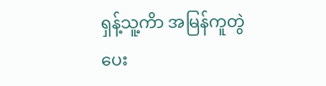ရှန့်သူ့ကိာ အမြန်ကူတွဲပေး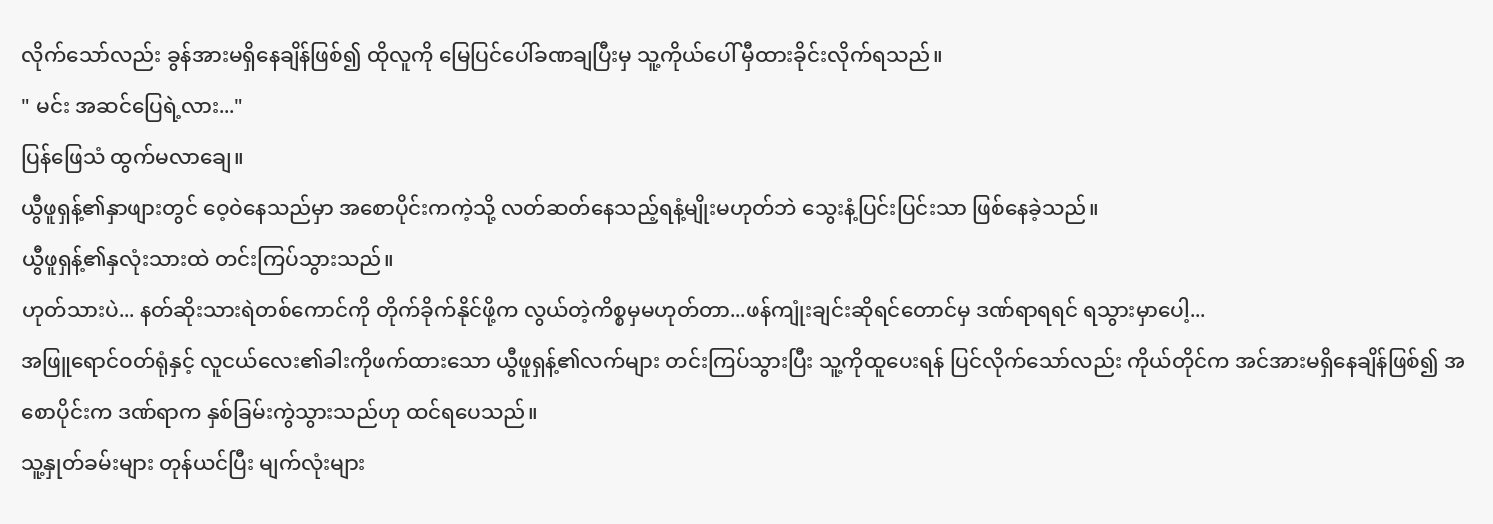လိုက်သော်လည်း ခွန်အားမရှိနေချိန်ဖြစ်၍ ထိုလူကို မြေပြင်ပေါ်ခဏချပြီးမှ သူ့ကိုယ်ပေါ် မှီထားခိုင်းလိုက်ရသည်။
" မင်း အဆင်ပြေရဲ့လား..."
ပြန်ဖြေသံ ထွက်မလာချေ။
ယွီဖူရှန့်၏နှာဖျားတွင် ဝေ့ဝဲနေသည်မှာ အစောပိုင်းကကဲ့သို့ လတ်ဆတ်နေသည့်ရနံ့မျိုးမဟုတ်ဘဲ သွေးနံ့ပြင်းပြင်းသာ ဖြစ်နေခဲ့သည်။
ယွီဖူရှန့်၏နှလုံးသားထဲ တင်းကြပ်သွားသည်။
ဟုတ်သားပဲ... နတ်ဆိုးသားရဲတစ်ကောင်ကို တိုက်ခိုက်နိုင်ဖို့က လွယ်တဲ့ကိစ္စမှမဟုတ်တာ...ဖန်ကျုံးချင်းဆိုရင်တောင်မှ ဒဏ်ရာရရင် ရသွားမှာပေါ့...
အဖြူရောင်ဝတ်ရုံနှင့် လူငယ်လေး၏ခါးကိုဖက်ထားသော ယွီဖူရှန့်၏လက်များ တင်းကြပ်သွားပြီး သူ့ကိုထူပေးရန် ပြင်လိုက်သော်လည်း ကိုယ်တိုင်က အင်အားမရှိနေချိန်ဖြစ်၍ အစောပိုင်းက ဒဏ်ရာက နှစ်ခြမ်းကွဲသွားသည်ဟု ထင်ရပေသည်။
သူ့နှုတ်ခမ်းများ တုန်ယင်ပြီး မျက်လုံးများ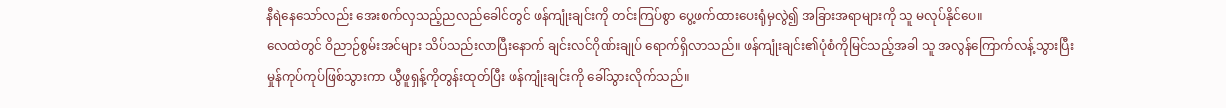နီရဲနေသော်လည်း အေးစက်လှသည့်ညလည်ခေါင်တွင် ဖန်ကျုံးချင်းကို တင်းကြပ်စွာ ပွေ့ဖက်ထားပေးရုံမှလွဲ၍ အခြားအရာများကို သူ မလုပ်နိုင်ပေ။
လေထဲတွင် ဝိညာဉ်စွမ်းအင်များ သိပ်သည်းလာပြီးနောက် ချင်းလင်ဂိုဏ်းချုပ် ရောက်ရှိလာသည်။ ဖန်ကျုံးချင်း၏ပုံစံကိုမြင်သည့်အခါ သူ အလွန်ကြောက်လန့်သွားပြီး မှုန်ကုပ်ကုပ်ဖြစ်သွားကာ ယွီဖူရှန့်ကိုတွန်းထုတ်ပြီး ဖန်ကျုံးချင်းကို ခေါ်သွားလိုက်သည်။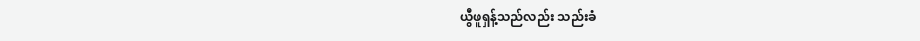ယွီဖူရှန့်သည်လည်း သည်းခံ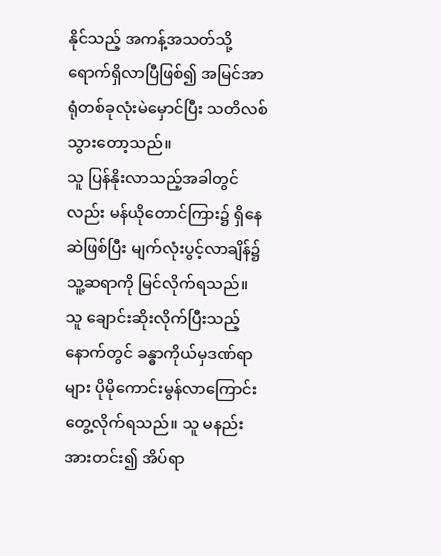နိုင်သည့် အကန့်အသတ်သို့ ရောက်ရှိလာပြီဖြစ်၍ အမြင်အာရုံတစ်ခုလုံးမဲမှောင်ပြီး သတိလစ်သွားတော့သည်။
သူ ပြန်နိုးလာသည့်အခါတွင်လည်း မန်ယိုတောင်ကြား၌ ရှိနေဆဲဖြစ်ပြီး မျက်လုံးပွင့်လာချိန်၌ သူ့ဆရာကို မြင်လိုက်ရသည်။ သူ ချောင်းဆိုးလိုက်ပြီးသည့်နောက်တွင် ခန္ဓာကိုယ်မှဒဏ်ရာများ ပိုမိုကောင်းမွန်လာကြောင်း တွေ့လိုက်ရသည်။ သူ မနည်းအားတင်း၍ အိပ်ရာ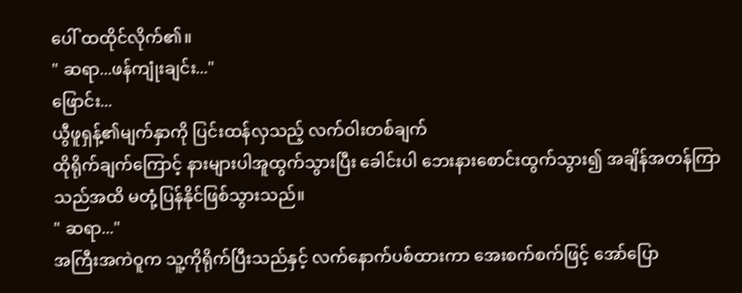ပေါ် ထထိုင်လိုက်၏။
" ဆရာ...ဖန်ကျုံးချင်း..."
ဖြောင်း...
ယွီဖူရှန့်၏မျက်နှာကို ပြင်းထန်လှသည့် လက်ဝါးတစ်ချက်
ထိုရိုက်ချက်ကြောင့် နားများပါအူထွက်သွားပြီး ခေါင်းပါ ဘေးနားစောင်းထွက်သွား၍ အချိန်အတန်ကြာသည်အထိ မတုံ့ပြန်နိုင်ဖြစ်သွားသည်။
" ဆရာ..."
အကြီးအကဲဝူက သူ့ကိုရိုက်ပြီးသည်နှင့် လက်နောက်ပစ်ထားကာ အေးစက်စက်ဖြင့် အော်ပြော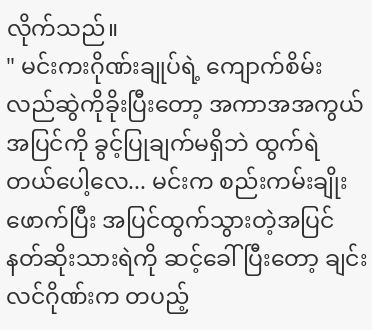လိုက်သည်။
" မင်းကးဂိုဏ်းချုပ်ရဲ့ ကျောက်စိမ်းလည်ဆွဲကိုခိုးပြီးတော့ အကာအအကွယ်အပြင်ကို ခွင့်ပြုချက်မရှိဘဲ ထွက်ရဲတယ်ပေါ့လေ... မင်းက စည်းကမ်းချိုးဖောက်ပြီး အပြင်ထွက်သွားတဲ့အပြင် နတ်ဆိုးသားရဲကို ဆင့်ခေါ်ပြီးတော့ ချင်းလင်ဂိုဏ်းက တပည့်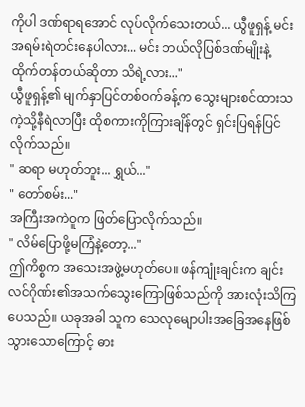ကိုပါ ဒဏ်ရာရအောင် လုပ်လိုက်သေးတယ်... ယွီဖူရှန့် မင်း အရမ်းရဲတင်းနေပါလား... မင်း ဘယ်လိုပြစ်ဒဏ်မျိုးနဲ့ ထိုက်တန်တယ်ဆိုတာ သိရဲ့လား..."
ယွီဖူရှန့်၏ မျက်နှာပြင်တစ်ဝက်ခန့်က သွေးများစင်ထားသကဲ့သို့နီရဲလာပြီး ထိုစကားကိုကြားချိန်တွင် ရှင်းပြရန်ပြင်လိုက်သည်။
" ဆရာ မဟုတ်ဘူး... ရွှယ်..."
" တော်စမ်း..."
အကြီးအကဲဝူက ဖြတ်ပြောလိုက်သည်။
" လိမ်ပြောဖို့မကြံနဲ့တော့..."
ဤကိစ္စက အသေးအဖွဲ့မဟုတ်ပေ။ ဖန်ကျုံးချင်းက ချင်းလင်ဂိုဏ်း၏အသက်သွေးကြောဖြစ်သည်ကို အားလုံးသိကြပေသည်။ ယခုအခါ သူက သေလုမျောပါးအခြေအနေဖြစ်သွားသောကြောင့် ဓား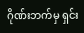ဂိုဏ်းဘက်မှ ရှင်း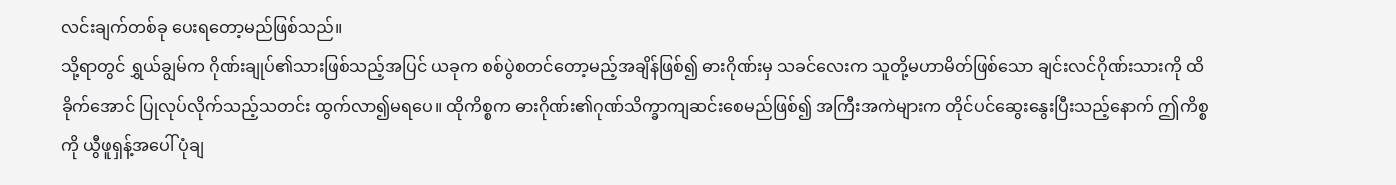လင်းချက်တစ်ခု ပေးရတော့မည်ဖြစ်သည်။
သို့ရာတွင် ရွှယ်ချွမ်က ဂိုဏ်းချုပ်၏သားဖြစ်သည့်အပြင် ယခုက စစ်ပွဲစတင်တော့မည့်အချိန်ဖြစ်၍ ဓားဂိုဏ်းမှ သခင်လေးက သူတို့မဟာမိတ်ဖြစ်သော ချင်းလင်ဂိုဏ်းသားကို ထိခိုက်အောင် ပြုလုပ်လိုက်သည့်သတင်း ထွက်လာ၍မရပေ။ ထိုကိစ္စက ဓားဂိုဏ်း၏ဂုဏ်သိက္ခာကျဆင်းစေမည်ဖြစ်၍ အကြီးအကဲများက တိုင်ပင်ဆွေးနွေးပြီးသည့်နောက် ဤကိစ္စကို ယွီဖူရှန့်အပေါ် ပုံချ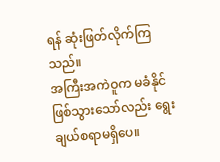ရန် ဆုံးဖြတ်လိုက်ကြသည်။
အကြီးအကဲဝူက မခံနိုင်ဖြစ်သွားသော်လည်း ရွေးချယ်စရာမရှိပေ။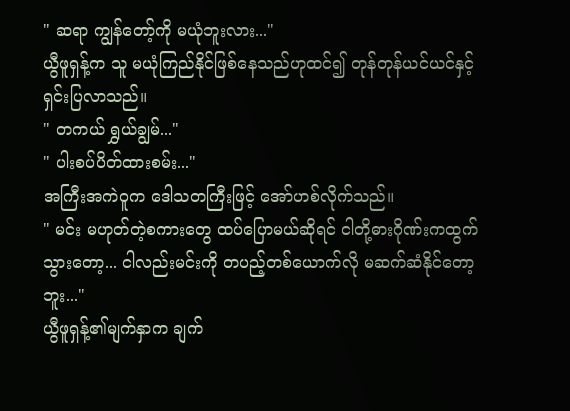" ဆရာ ကျွန်တော့်ကို မယုံဘူးလား..."
ယွီဖူရှန့်က သူ မယုံကြည်နိုင်ဖြစ်နေသည်ဟုထင်၍ တုန်တုန်ယင်ယင်နှင့် ရှင်းပြလာသည်။
" တကယ် ရွှယ်ချွမ်..."
" ပါးစပ်ပိတ်ထားစမ်း..."
အကြီးအကဲဝူက ဒေါသတကြီးဖြင့် အော်ဟစ်လိုက်သည်။
" မင်း မဟုတ်တဲ့စကားတွေ ထပ်ပြောမယ်ဆိုရင် ငါတို့ဓားဂိုဏ်းကထွက်သွားတော့... ငါလည်းမင်းကို တပည့်တစ်ယောက်လို မဆက်ဆံနိုင်တော့ဘူး..."
ယွီဖူရှန့်၏မျက်နှာက ချက်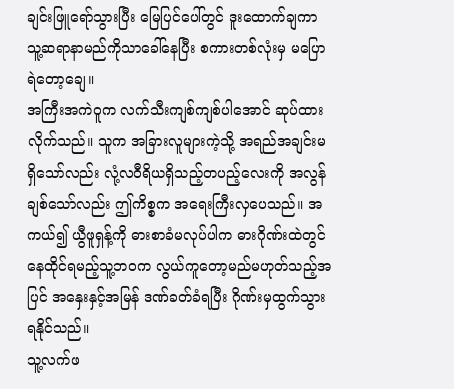ချင်းဖြူရော်သွားပြီး မြေပြင်ပေါ်တွင် ဒူးထောက်ချကာ သူ့ဆရာနာမည်ကိုသာခေါ်နေပြီး စကားတစ်လုံးမှ မပြောရဲတော့ချေ။
အကြီးအကဲဝူက လက်သီးကျစ်ကျစ်ပါအောင် ဆုပ်ထားလိုက်သည်။ သူက အခြားလူများကဲ့သို့ အရည်အချင်းမရှိသော်လည်း လုံ့လဝီရိယရှိသည့်တပည့်လေးကို အလွန်ချစ်သော်လည်း ဤကိစ္စက အရေးကြီးလှပေသည်။ အကယ်၍ ယွီဖူရှန့်ကို ဓားစာခံမလုပ်ပါက ဓားဂိုဏ်းထဲတွင်နေထိုင်ရမည့်သူ့ဘဝက လွယ်ကူတော့မည်မဟုတ်သည့်အပြင် အနှေးနှင့်အမြန် ဒဏ်ခတ်ခံရပြီး ဂိုဏ်းမှထွက်သွားရနိုင်သည်။
သူ့လက်ဖ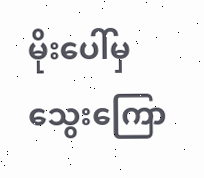မိုးပေါ်မှ သွေးကြော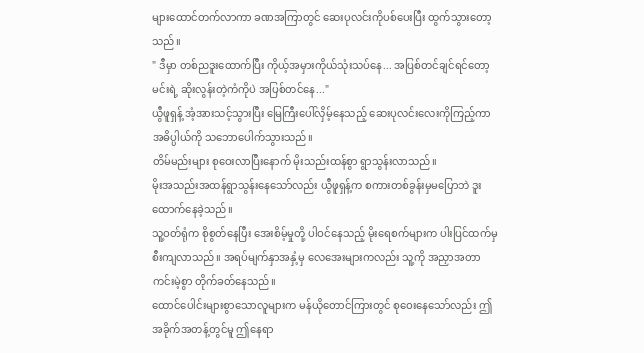များထောင်တက်လာကာ ခဏအကြာတွင် ဆေးပုလင်းကိုပစ်ပေးပြီး ထွက်သွားတော့သည်။
" ဒီမှာ တစ်ညဒူးထောက်ပြီး ကိုယ့်အမှားကိုယ်သုံးသပ်နေ... အပြစ်တင်ချင်ရင်တော့ မင်းရဲ့ ဆိုးလွန်းတဲ့ကံကိုပဲ အပြစ်တင်နေ..."
ယွီဖူရှန့် အံ့အားသင့်သွားပြီး မြေကြီးပေါ်လှိမ့်နေသည့် ဆေးပုလင်းလေးကိုကြည့်ကာ အဓိပ္ပါယ်ကို သဘောပေါက်သွားသည်။
တိမ်မည်းများ စုဝေးလာပြီးနောက် မိုးသည်းထန်စွာ ရွာသွန်းလာသည်။
မိုးအသည်းအထန်ရွာသွန်းနေသော်လည်း ယွီဖူရှန့်က စကားတစ်ခွန်းမှမပြောဘဲ ဒူးထောက်နေခဲ့သည်။
သူ့ဝတ်ရုံက စိုစွတ်နေပြီး အေးစိမ့်မှုတို့ ပါဝင်နေသည့် မိုးရေစက်များက ပါးပြင်ထက်မှ စီးကျလာသည်။ အရပ်မျက်နှာအနှံ့မှ လေအေးများကလည်း သူ့ကို အညှာအတာကင်းမဲ့စွာ တိုက်ခတ်နေသည်။
ထောင်ပေါင်းများစွာသောလူများက မန်ယိုတောင်ကြားတွင် စုဝေးနေသော်လည်း ဤအခိုက်အတန့်တွင်မူ ဤနေရာ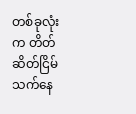တစ်ခုလုံးက တိတ်ဆိတ်ငြိမ်သက်နေ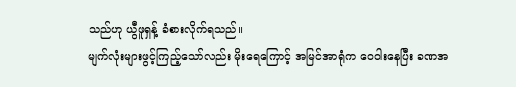သည်ဟု ယွီဖူရှန့် ခံစားလိုက်ရသည်။
မျက်လုံးများဖွင့်ကြည့်သော်လည်း မိုးရေကြောင့် အမြင်အာရုံက ဝေဝါးနေပြီး ခဏအ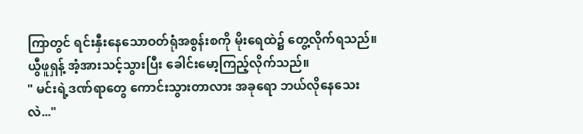ကြာတွင် ရင်းနှီးနေသောဝတ်ရုံအစွန်းစကို မိုးရေထဲ၌ တွေ့လိုက်ရသည်။
ယွီဖူရှန့် အံ့အားသင့်သွားပြီး ခေါင်းမော့ကြည့်လိုက်သည်။
" မင်းရဲ့ဒဏ်ရာတွေ ကောင်းသွားတာလား အခုရော ဘယ်လိုနေသေးလဲ..."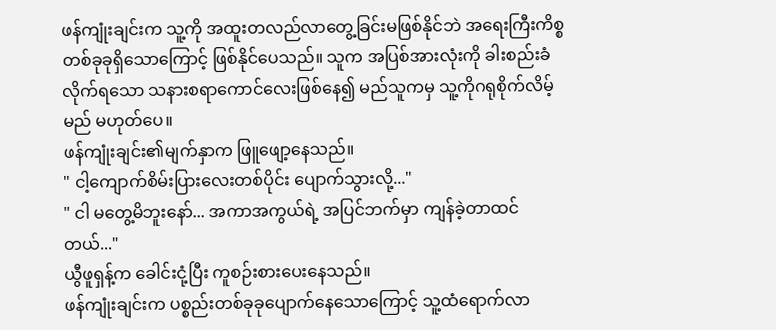ဖန်ကျုံးချင်းက သူ့ကို အထူးတလည်လာတွေ့ခြင်းမဖြစ်နိုင်ဘဲ အရေးကြီးကိစ္စတစ်ခုခုရှိသောကြောင့် ဖြစ်နိုင်ပေသည်။ သူက အပြစ်အားလုံးကို ခါးစည်းခံလိုက်ရသော သနားစရာကောင်လေးဖြစ်နေ၍ မည်သူကမှ သူ့ကိုဂရုစိုက်လိမ့်မည် မဟုတ်ပေ။
ဖန်ကျုံးချင်း၏မျက်နှာက ဖြူဖျော့နေသည်။
" ငါ့ကျောက်စိမ်းပြားလေးတစ်ပိုင်း ပျောက်သွားလို့..."
" ငါ မတွေ့မိဘူးနော်... အကာအကွယ်ရဲ့ အပြင်ဘက်မှာ ကျန်ခဲ့တာထင်တယ်..."
ယွီဖူရှန့်က ခေါင်းငုံ့ပြီး ကူစဉ်းစားပေးနေသည်။
ဖန်ကျုံးချင်းက ပစ္စည်းတစ်ခုခုပျောက်နေသောကြောင့် သူ့ထံရောက်လာ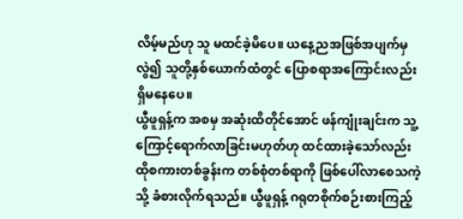လိမ့်မည်ဟု သူ မထင်ခဲ့မိပေ။ ယနေ့ညအဖြစ်အပျက်မှလွဲ၍ သူတို့နှစ်ယောက်ထံတွင် ပြောစရာအကြောင်းလည်း ရှိမနေပေ။
ယွီဖူရှန့်က အစမှ အဆုံးထိတိုင်အောင် ဖန်ကျုံးချင်းက သူ့ကြောင့်ရောက်လာခြင်းမဟုတ်ဟု ထင်ထားခဲ့သော်လည်း ထိုစကားတစ်ခွန်းက တစ်စုံတစ်ရာကို ဖြစ်ပေါ်လာစေသကဲ့သို့ ခံစားလိုက်ရသည်။ ယွီဖူရှန့် ဂရုတစိုက်စဉ်းစားကြည့်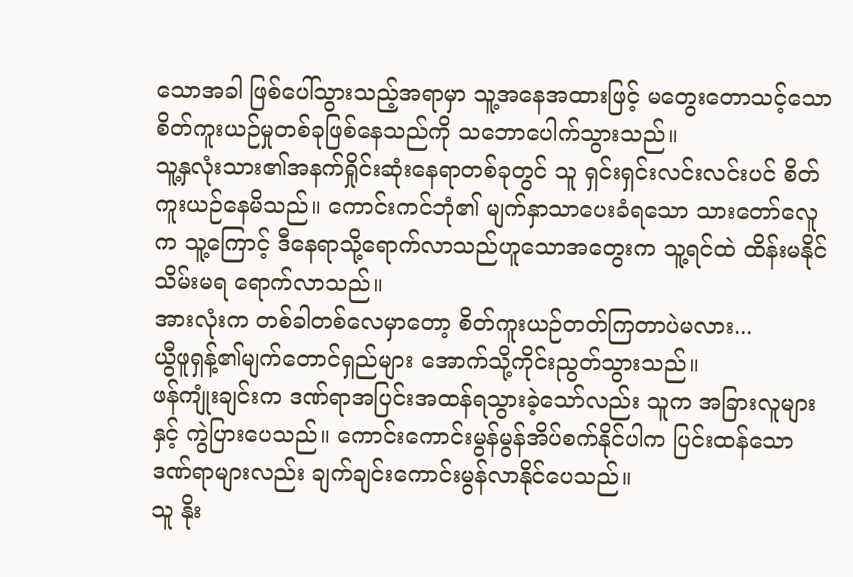သောအခါ ဖြစ်ပေါ်သွားသည့်အရာမှာ သူ့အနေအထားဖြင့် မတွေးတောသင့်သော စိတ်ကူးယဉ်မှုတစ်ခုဖြစ်နေသည်ကို သဘောပေါက်သွားသည်။
သူ့နှလုံးသား၏အနက်ရှိုင်းဆုံးနေရာတစ်ခုတွင် သူ ရှင်းရှင်းလင်းလင်းပင် စိတ်ကူးယဉ်နေမိသည်။ ကောင်းကင်ဘုံ၏ မျက်နှာသာပေးခံရသော သားတော်လေူက သူ့ကြောင့် ဒီနေရာသို့ရောက်လာသည်ဟူသောအတွေးက သူ့ရင်ထဲ ထိန်းမနိုင်သိမ်းမရ ရောက်လာသည်။
အားလုံးက တစ်ခါတစ်လေမှာတော့ စိတ်ကူးယဉ်တတ်ကြတာပဲမလား...
ယွီဖူရှန့်၏မျက်တောင်ရှည်များ အောက်သို့ကိုင်းညွတ်သွားသည်။
ဖန်ကျုံးချင်းက ဒဏ်ရာအပြင်းအထန်ရသွားခဲ့သော်လည်း သူက အခြားလူများနှင့် ကွဲပြားပေသည်။ ကောင်းကောင်းမွန်မွန်အိပ်စက်နိုင်ပါက ပြင်းထန်သောဒဏ်ရာများလည်း ချက်ချင်းကောင်းမွန်လာနိုင်ပေသည်။
သူ နိုး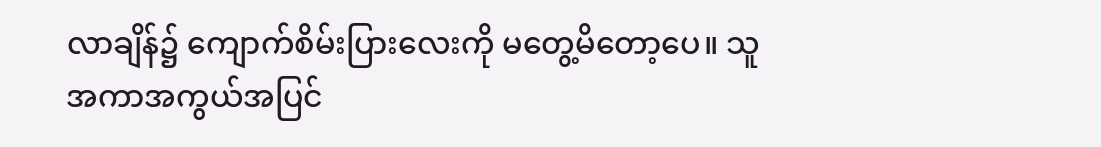လာချိန်၌ ကျောက်စိမ်းပြားလေးကို မတွေ့မိတော့ပေ။ သူ အကာအကွယ်အပြင်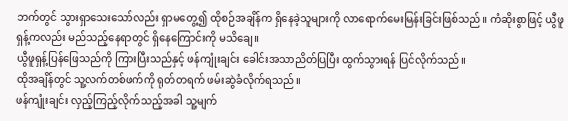ဘက်တွင် သွားရှာသေးသော်လည်း ရှာမတွေ့၍ ထိုစဉ်အချိန်က ရှိနေခဲ့သူများကို လာရောက်မေးမြန်းခြင်းဖြစ်သည်။ ကံဆိုးစွာဖြင့် ယွီဖူရှန့်ကလည်း မည်သည့်နေရာတွင် ရှိနေကြောင်းကို မသိချေ။
ယွီဖူရှန့်ပြန်ဖြေသည်ကို ကြားပြီးသည်နှင့် ဖန်ကျုံးချင်း ခေါင်းအသာညိတ်ပြပြီး ထွက်သွားရန် ပြင်လိုက်သည်။
ထိုအချိန်တွင် သူ့လက်တစ်ဖက်ကို ရုတ်တရက် ဖမ်းဆွဲခံလိုက်ရသည်။
ဖန်ကျုံးချင်း လှည့်ကြည့်လိုက်သည့်အခါ သူ့မျက်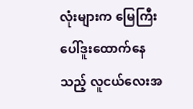လုံးများက မြေကြီးပေါ်ဒူးထောက်နေသည့် လူငယ်လေးအ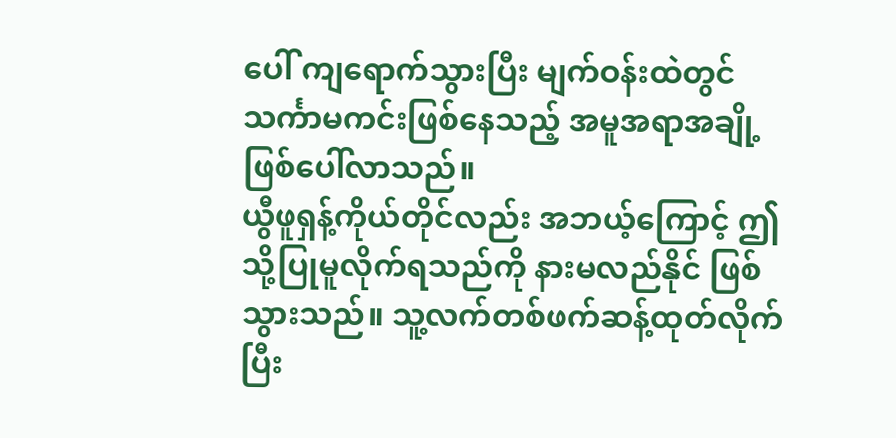ပေါ် ကျရောက်သွားပြီး မျက်ဝန်းထဲတွင် သင်္ကာမကင်းဖြစ်နေသည့် အမူအရာအချို့ ဖြစ်ပေါ်လာသည်။
ယွီဖူရှန့်ကိုယ်တိုင်လည်း အဘယ့်ကြောင့် ဤသို့ပြုမူလိုက်ရသည်ကို နားမလည်နိုင် ဖြစ်သွားသည်။ သူ့လက်တစ်ဖက်ဆန့်ထုတ်လိုက်ပြီး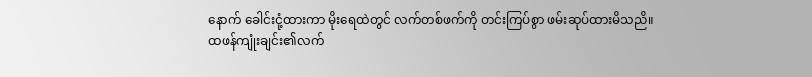နောက် ခေါင်းငုံ့ထားကာ မိုးရေထဲတွင် လက်တစ်ဖက်ကို တင်းကြပ်စွာ ဖမ်းဆုပ်ထားမိသညိ။
ထဖန်ကျုံးချင်း၏လက်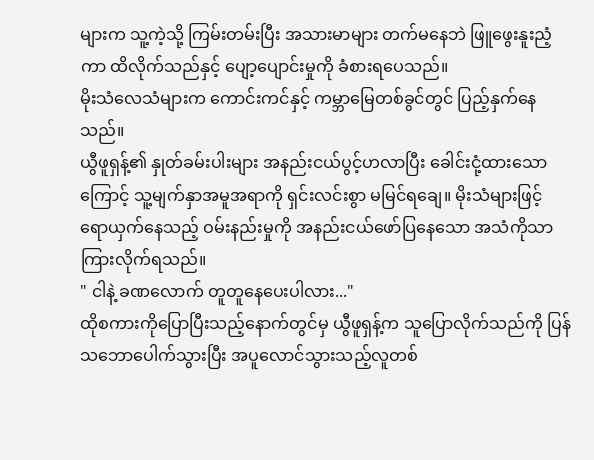များက သူ့ကဲ့သို့ ကြမ်းတမ်းပြီး အသားမာများ တက်မနေဘဲ ဖြူဖွေးနူးညံ့ကာ ထိလိုက်သည်နှင့် ပျော့ပျောင်းမှုကို ခံစားရပေသည်။
မိုးသံလေသံများက ကောင်းကင်နှင့် ကမ္ဘာမြေတစ်ခွင်တွင် ပြည့်နှက်နေသည်။
ယွီဖူရှန့်၏ နှုတ်ခမ်းပါးများ အနည်းငယ်ပွင့်ဟလာပြီး ခေါင်းငုံ့ထားသောကြောင့် သူ့မျက်နှာအမူအရာကို ရှင်းလင်းစွာ မမြင်ရချေ။ မိုးသံများဖြင့် ရောယှက်နေသည့် ဝမ်းနည်းမှုကို အနည်းငယ်ဖော်ပြနေသော အသံကိုသာကြားလိုက်ရသည်။
" ငါနဲ့ ခဏလောက် တူတူနေပေးပါလား..."
ထိုစကားကိုပြောပြီးသည့်နောက်တွင်မှ ယွီဖူရှန့်က သူပြောလိုက်သည်ကို ပြန်သဘောပေါက်သွားပြီး အပူလောင်သွားသည့်လူတစ်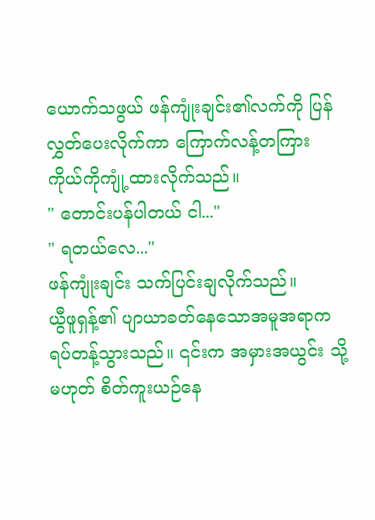ယောက်သဖွယ် ဖန်ကျုံးချင်း၏လက်ကို ပြန်လွှတ်ပေးလိုက်ကာ ကြောက်လန့်တကြား ကိုယ်ကိုကျုံ့ထားလိုက်သည်။
" တောင်းပန်ပါတယ် ငါ..."
" ရတယ်လေ..."
ဖန်ကျုံးချင်း သက်ပြင်းချလိုက်သည်။
ယွီဖူရှန့်၏ ပျာယာခတ်နေသောအမူအရာက ရပ်တန့်သွားသည်။ ၎င်းက အမှားအယွင်း သို့မဟုတ် စိတ်ကူးယဉ်နေ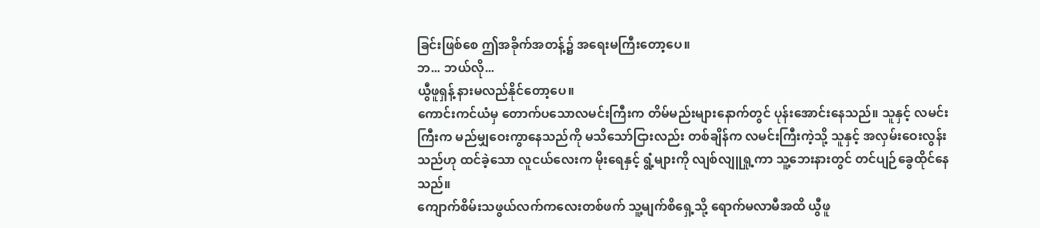ခြင်းဖြစ်စေ ဤအခိုက်အတန့်၌ အရေးမကြီးတော့ပေ။
ဘ... ဘယ်လို...
ယွီဖူရှန့် နားမလည်နိုင်တော့ပေ။
ကောင်းကင်ယံမှ တောက်ပသောလမင်းကြီးက တိမ်မည်းများနောက်တွင် ပုန်းအောင်းနေသည်။ သူနှင့် လမင်းကြီးက မည်မျှဝေးကွာနေသည်ကို မသိသော်ငြားလည်း တစ်ချိန်က လမင်းကြီးကဲ့သို့ သူနှင့် အလှမ်းဝေးလွန်းသည်ဟု ထင်ခဲ့သော လူငယ်လေးက မိုးရေနှင့် ရွံ့များကို လျစ်လျူရှု့ကာ သူ့ဘေးနားတွင် တင်ပျဉ်ခွေထိုင်နေသည်။
ကျောက်စိမ်းသဖွယ်လက်ကလေးတစ်ဖက် သူ့မျက်စိရှေ့သို့ ရောက်မလာမီအထိ ယွီဖူ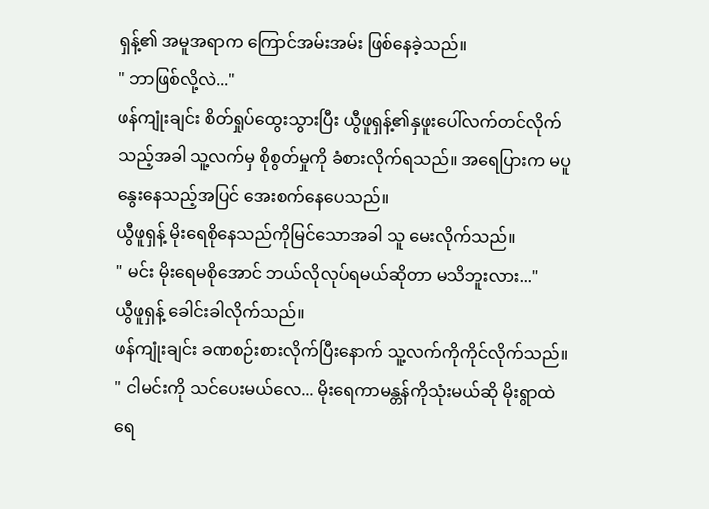ရှန့်၏ အမူအရာက ကြောင်အမ်းအမ်း ဖြစ်နေခဲ့သည်။
" ဘာဖြစ်လို့လဲ..."
ဖန်ကျုံးချင်း စိတ်ရှုပ်ထွေးသွားပြီး ယွီဖူရှန့်၏နှဖူးပေါ်လက်တင်လိုက်သည့်အခါ သူ့လက်မှ စိုစွတ်မှုကို ခံစားလိုက်ရသည်။ အရေပြားက မပူနွေးနေသည့်အပြင် အေးစက်နေပေသည်။
ယွီဖူရှန့် မိုးရေစိုနေသည်ကိုမြင်သောအခါ သူ မေးလိုက်သည်။
" မင်း မိုးရေမစိုအောင် ဘယ်လိုလုပ်ရမယ်ဆိုတာ မသိဘူးလား..."
ယွီဖူရှန့် ခေါင်းခါလိုက်သည်။
ဖန်ကျုံးချင်း ခဏစဉ်းစားလိုက်ပြီးနောက် သူ့လက်ကိုကိုင်လိုက်သည်။
" ငါမင်းကို သင်ပေးမယ်လေ... မိုးရေကာမန္တန်ကိုသုံးမယ်ဆို မိုးရွာထဲ ရေ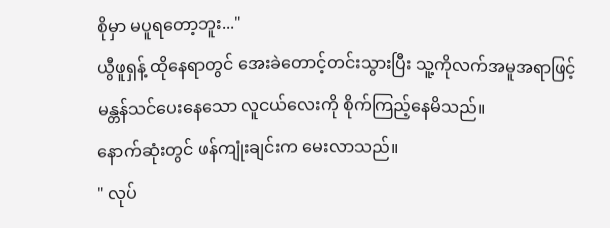စိုမှာ မပူရတော့ဘူး..."
ယွီဖူရှန့် ထိုနေရာတွင် အေးခဲတောင့်တင်းသွားပြီး သူ့ကိုလက်အမူအရာဖြင့် မန္တန်သင်ပေးနေသော လူငယ်လေးကို စိုက်ကြည့်နေမိသည်။
နောက်ဆုံးတွင် ဖန်ကျုံးချင်းက မေးလာသည်။
" လုပ်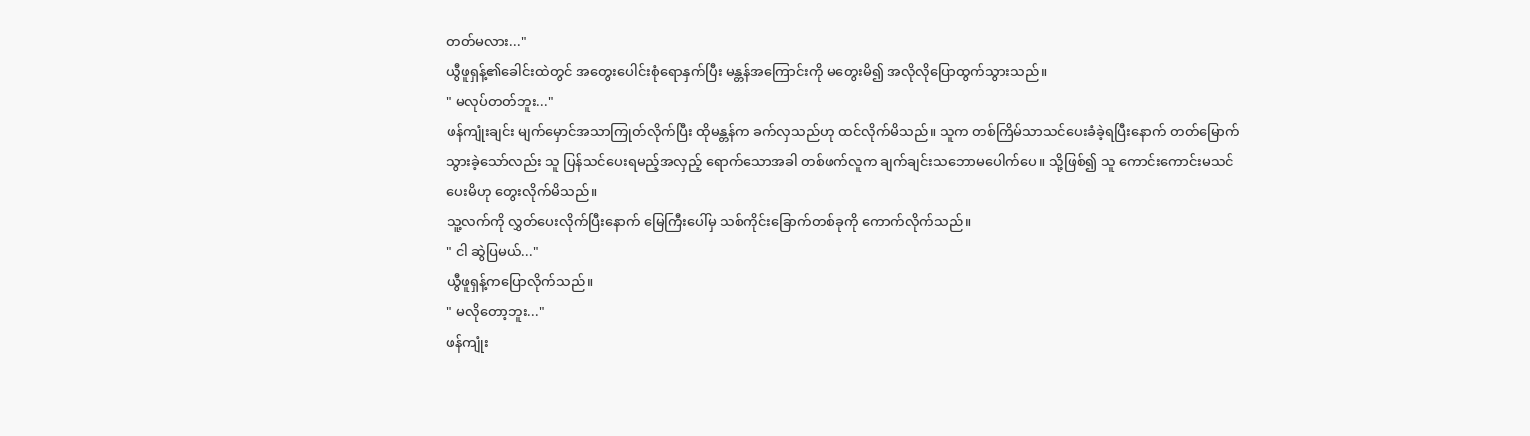တတ်မလား..."
ယွီဖူရှန့်၏ခေါင်းထဲတွင် အတွေးပေါင်းစုံရောနှက်ပြီး မန္တန်အကြောင်းကို မတွေးမိ၍ အလိုလိုပြောထွက်သွားသည်။
" မလုပ်တတ်ဘူး..."
ဖန်ကျုံးချင်း မျက်မှောင်အသာကြုတ်လိုက်ပြီး ထိုမန္တန်က ခက်လှသည်ဟု ထင်လိုက်မိသည်။ သူက တစ်ကြိမ်သာသင်ပေးခံခဲ့ရပြီးနောက် တတ်မြောက်သွားခဲ့သော်လည်း သူ ပြန်သင်ပေးရမည့်အလှည့် ရောက်သောအခါ တစ်ဖက်လူက ချက်ချင်းသဘောမပေါက်ပေ။ သို့ဖြစ်၍ သူ ကောင်းကောင်းမသင်ပေးမိဟု တွေးလိုက်မိသည်။
သူ့လက်ကို လွှတ်ပေးလိုက်ပြီးနောက် မြေကြီးပေါ်မှ သစ်ကိုင်းခြောက်တစ်ခုကို ကောက်လိုက်သည်။
" ငါ ဆွဲပြမယ်..."
ယွီဖူရှန့်ကပြောလိုက်သည်။
" မလိုတော့ဘူး..."
ဖန်ကျုံး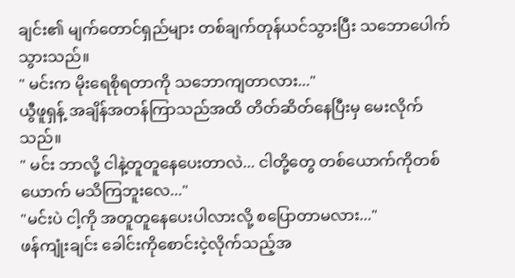ချင်း၏ မျက်တောင်ရှည်များ တစ်ချက်တုန်ယင်သွားပြီး သဘောပေါက်သွားသည်။
" မင်းက မိုးရေစိုရတာကို သဘောကျတာလား..."
ယွီဖူရှန့် အချိန်အတန်ကြာသည်အထိ တိတ်ဆိတ်နေပြီးမှ မေးလိုက်သည်။
" မင်း ဘာလို့ ငါနဲ့တူတူနေပေးတာလဲ... ငါတို့တွေ တစ်ယောက်ကိုတစ်ယောက် မသိကြဘူးလေ..."
"မင်းပဲ ငါ့ကို အတူတူနေပေးပါလားလို့ စပြောတာမလား..."
ဖန်ကျုံးချင်း ခေါင်းကိုစောင်းငဲ့လိုက်သည့်အ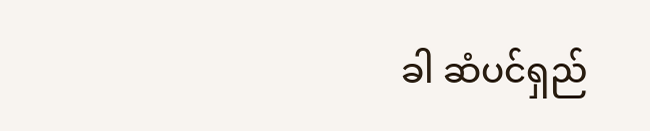ခါ ဆံပင်ရှည်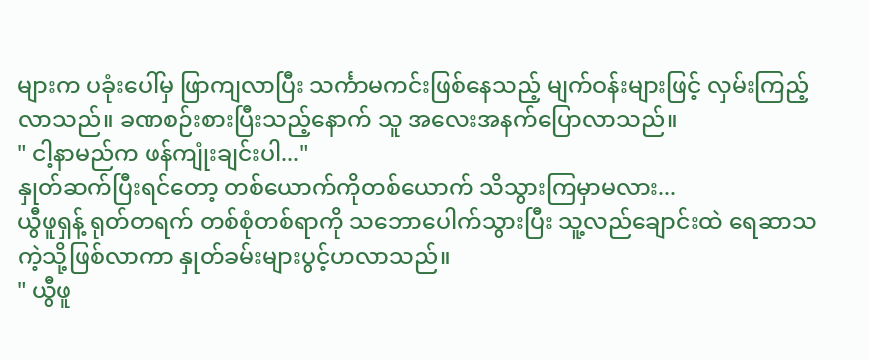များက ပခုံးပေါ်မှ ဖြာကျလာပြီး သင်္ကာမကင်းဖြစ်နေသည့် မျက်ဝန်းများဖြင့် လှမ်းကြည့်လာသည်။ ခဏစဉ်းစားပြီးသည့်နောက် သူ အလေးအနက်ပြောလာသည်။
" ငါ့နာမည်က ဖန်ကျုံးချင်းပါ..."
နှုတ်ဆက်ပြီးရင်တော့ တစ်ယောက်ကိုတစ်ယောက် သိသွားကြမှာမလား...
ယွီဖူရှန့် ရုတ်တရက် တစ်စုံတစ်ရာကို သဘောပေါက်သွားပြီး သူ့လည်ချောင်းထဲ ရေဆာသကဲ့သို့ဖြစ်လာကာ နှုတ်ခမ်းများပွင့်ဟလာသည်။
" ယွီဖူ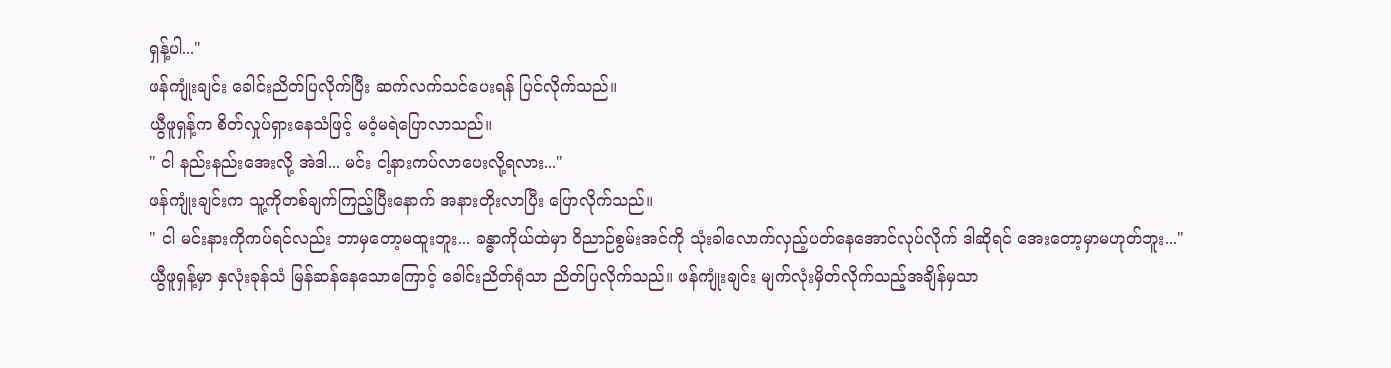ရှန့်ပါ..."
ဖန်ကျုံးချင်း ခေါင်းညိတ်ပြလိုက်ပြီး ဆက်လက်သင်ပေးရန် ပြင်လိုက်သည်။
ယွီဖူရှန့်က စိတ်လှုပ်ရှားနေသံဖြင့် မဝံ့မရဲပြောလာသည်။
" ငါ နည်းနည်းအေးလို့ အဲဒါ... မင်း ငါ့နားကပ်လာပေးလို့ရလား..."
ဖန်ကျုံးချင်းက သူ့ကိုတစ်ချက်ကြည့်ပြီးနောက် အနားတိုးလာပြီး ပြောလိုက်သည်။
" ငါ မင်းနားကိုကပ်ရင်လည်း ဘာမှတော့မထူးဘူး... ခန္ဓာကိုယ်ထဲမှာ ဝိညာဉ်စွမ်းအင်ကို သုံးခါလောက်လှည့်ပတ်နေအောင်လုပ်လိုက် ဒါဆိုရင် အေးတော့မှာမဟုတ်ဘူး..."
ယွီဖူရှန့်မှာ နှလုံးခုန်သံ မြန်ဆန်နေသောကြောင့် ခေါင်းညိတ်ရုံသာ ညိတ်ပြလိုက်သည်။ ဖန်ကျုံးချင်း မျက်လုံးမှိတ်လိုက်သည့်အချိန်မှသာ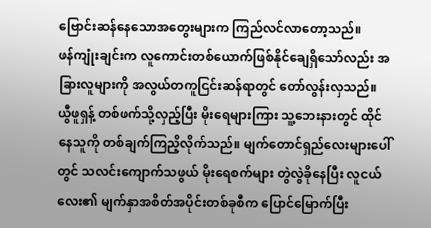ဗြောင်းဆန်နေသောအတွေးများက ကြည်လင်လာတော့သည်။
ဖန်ကျုံးချင်းက လူကောင်းတစ်ယောက်ဖြစ်နိုင်ချေရှိသော်လည်း အခြားလူများကို အလွယ်တကူငြင်းဆန်ရာတွင် တော်လွန်းလှသည်။
ယွီဖူရှန့် တစ်ဖက်သို့လှည့်ပြီး မိုးရေများကြား သူ့ဘေးနားတွင် ထိုင်နေသူကို တစ်ချက်ကြညိ့လိုက်သည်။ မျက်တောင်ရှည်လေးများပေါ်တွင် သလင်းကျောက်သဖွယ် မိုးရေစက်များ တွဲလွဲခိုနေပြီး လူငယ်လေး၏ မျက်နှာအစိတ်အပိုင်းတစ်ခုစီက ပြောင်မြောက်ပြီး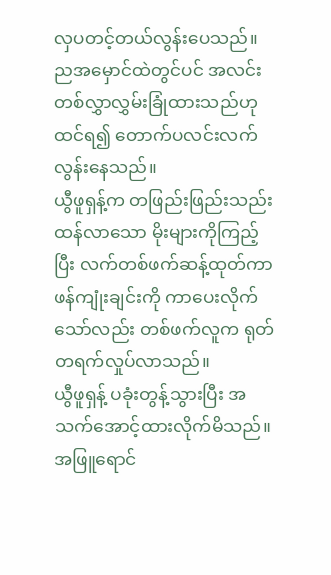လှပတင့်တယ်လွန်းပေသည်။ ညအမှောင်ထဲတွင်ပင် အလင်းတစ်လွှာလွှမ်းခြုံထားသည်ဟု ထင်ရ၍ တောက်ပလင်းလက်လွန်းနေသည်။
ယွီဖူရှန့်က တဖြည်းဖြည်းသည်းထန်လာသော မိုးများကိုကြည့်ပြီး လက်တစ်ဖက်ဆန့်ထုတ်ကာ ဖန်ကျုံးချင်းကို ကာပေးလိုက်သော်လည်း တစ်ဖက်လူက ရုတ်တရက်လှုပ်လာသည်။
ယွီဖူရှန့် ပခုံးတွန့်သွားပြီး အသက်အောင့်ထားလိုက်မိသည်။
အဖြူရောင်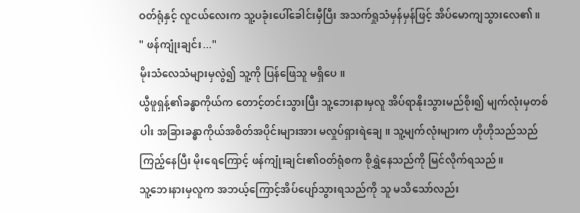ဝတ်ရုံနှင့် လူငယ်လေးက သူ့ပခုံးပေါ်ခေါင်းမှီပြီး အသက်ရှုသံမှန်မှန်ဖြင့် အိပ်မောကျသွားလေ၏။
" ဖန်ကျုံးချင်း..."
မိုးသံလေသံများမှလွဲ၍ သူ့ကို ပြန်ဖြေသူ မရှိပေ။
ယွီဖူရှန့်၏ခန္ဓာကိုယ်က တောင့်တင်းသွားပြီး သူ့ဘေးနားမှလူ အိပ်ရာနိုးသွားမည်စိုး၍ မျက်လုံးမှတစ်ပါး အခြားခန္ဓာကိုယ်အစိတ်အပိုင်းများအား မလှုပ်ရှားရဲချေ။ သူ့မျက်လုံးများက ဟိုဟိုသည်သည်ကြည့်နေပြီး မိုးရေကြောင့် ဖန်ကျုံးချင်း၏ဝတ်ရုံစက စိုရွှဲနေသည်ကို မြင်လိုက်ရသည်။
သူ့ဘေးနားမှလူက အဘယ့်ကြောင့်အိပ်ပျော်သွားရသည်ကို သူ မသိသော်လည်း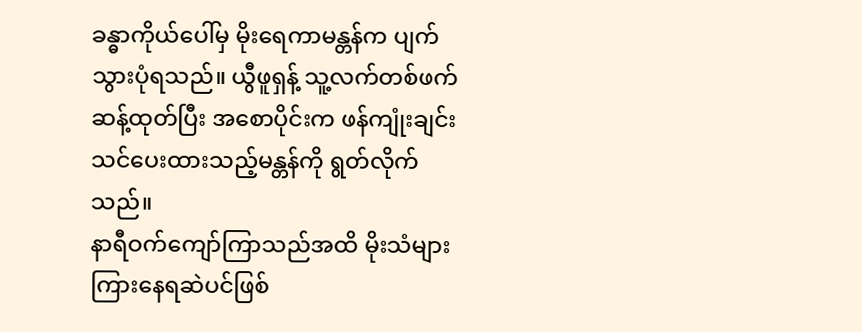ခန္ဓာကိုယ်ပေါ်မှ မိုးရေကာမန္တန်က ပျက်သွားပုံရသည်။ ယွီဖူရှန့် သူ့လက်တစ်ဖက်ဆန့်ထုတ်ပြီး အစောပိုင်းက ဖန်ကျုံးချင်းသင်ပေးထားသည့်မန္တန်ကို ရွတ်လိုက်သည်။
နာရီဝက်ကျော်ကြာသည်အထိ မိုးသံများ ကြားနေရဆဲပင်ဖြစ်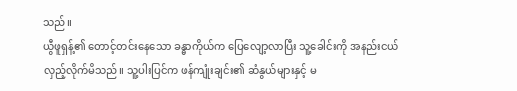သည်။
ယွီဖူရှန့်၏ တောင့်တင်းနေသော ခန္ဓာကိုယ်က ပြေလျော့လာပြီး သူ့ခေါင်းကို အနည်းငယ်လှည့်လိုက်မိသည်။ သူ့ပါးပြင်က ဖန်ကျုံးချင်း၏ ဆံနွယ်များနှင့် မ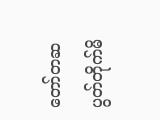တော်တဆပွတ်တိုက်မိ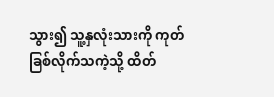သွား၍ သူ့နှလုံးသားကို ကုတ်ခြစ်လိုက်သကဲ့သို့ ထိတ်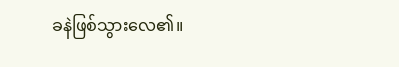ခနဲဖြစ်သွားလေ၏။